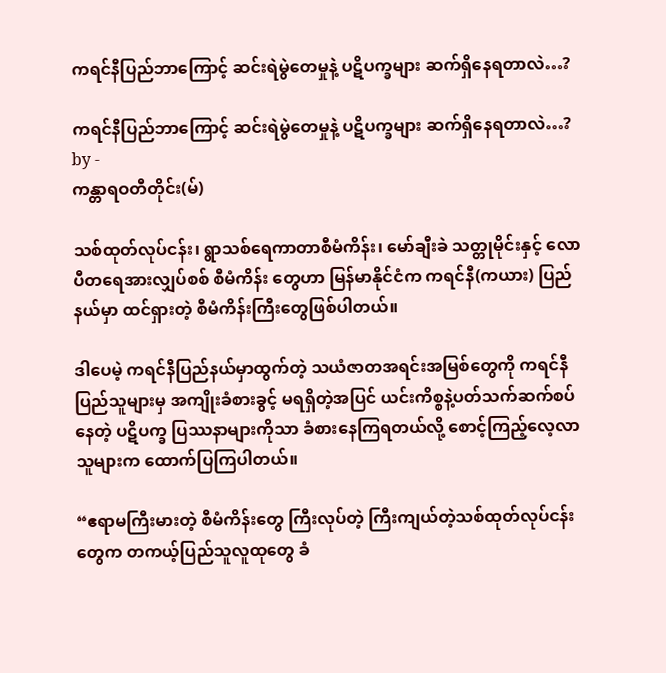ကရင်နီပြည်ဘာကြောင့် ဆင်းရဲမွဲတေမှုနဲ့ ပဋိပက္ခများ ဆက်ရှိနေရတာလဲ…?

ကရင်နီပြည်ဘာကြောင့် ဆင်းရဲမွဲတေမှုနဲ့ ပဋိပက္ခများ ဆက်ရှိနေရတာလဲ…?
by -
ကန္တာရဝတီတိုင်း(မ်)

သစ်ထုတ်လုပ်ငန်း၊ ရွာသစ်ရေကာတာစီမံကိန်း၊ မော်ချီးခဲ သတ္တုမိုင်းနှင့် လောပီတရေအားလျှပ်စစ် စီမံကိန်း တွေဟာ မြန်မာနိုင်ငံက ကရင်နီ(ကယား) ပြည်နယ်မှာ ထင်ရှားတဲ့ စီမံကိန်းကြီးတွေဖြစ်ပါတယ်။

ဒါပေမဲ့ ကရင်နီပြည်နယ်မှာထွက်တဲ့ သယံဇာတအရင်းအမြစ်တွေကို ကရင်နီပြည်သူများမှ အကျိုးခံစားခွင့် မရရှိတဲ့အပြင် ယင်းကိစ္စနဲ့ပတ်သက်ဆက်စပ်နေတဲ့ ပဋိပက္ခ ပြဿနာများကိုသာ ခံစားနေကြရတယ်လို့ စောင့်ကြည့်လေ့လာ သူများက ထောက်ပြကြပါတယ်။

“ဧရာမကြီးမားတဲ့ စီမံကိန်းတွေ ကြီးလုပ်တဲ့ ကြီးကျယ်တဲ့သစ်ထုတ်လုပ်ငန်းတွေက တကယ့်ပြည်သူလူထုတွေ ခံ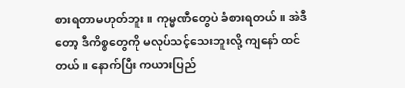စားရတာမဟုတ်ဘူး။ ကုမ္မဏီတွေပဲ ခံစားရတယ်။ အဲဒီတော့ ဒီကိစ္စတွေကို မလုပ်သင့်သေးဘူးလို့ ကျနော် ထင်တယ်။ နောက်ပြီး ကယားပြည်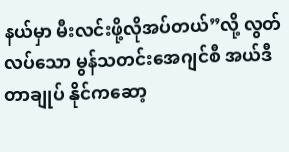နယ်မှာ မီးလင်းဖို့လိုအပ်တယ်”လို့ လွတ်လပ်သော မွန်သတင်းအေဂျင်စီ အယ်ဒီတာချုပ် နိုင်ကဆော့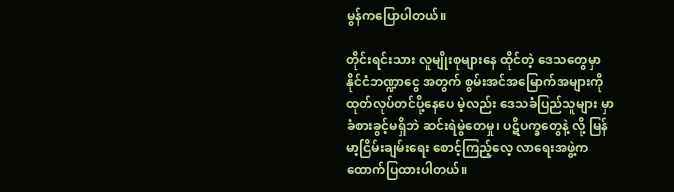မွန်ကပြောပါတယ်။

တိုင်းရင်းသား လူမျိုးစုများနေ ထိုင်တဲ့ ဒေသတွေမှာ နိုင်ငံဘဏ္ဍာငွေ အတွက် စွမ်းအင်အမြောက်အများကို ထုတ်လုပ်တင်ပို့နေပေ မဲ့လည်း ဒေသခံပြည်သူများ မှာခံစားခွင့်မရှိဘဲ ဆင်းရဲမွဲတေမှု၊ ပဋိပက္ခတွေနဲ့ လို့ မြန်မာ့ငြိမ်းချမ်းရေး စောင့်ကြည့်လေ့ လာရေးအဖွဲ့က ထောက်ပြထားပါတယ်။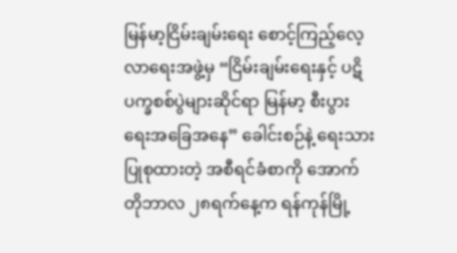မြန်မာ့ငြိမ်းချမ်းရေး စောင့်ကြည့်လေ့လာရေးအဖွဲ့မှ “ငြိမ်းချမ်းရေးနှင့် ပဋိပက္ခစစ်ပွဲများဆိုင်ရာ မြန်မာ့ စီးပွားရေးအခြေအနေ” ခေါင်းစဉ်နဲ့ ရေးသားပြုစုထားတဲ့ အစီရင်ခံစာကို အောက်တိုဘာလ ၂၈ရက်နေ့က ရန်ကုန်မြို့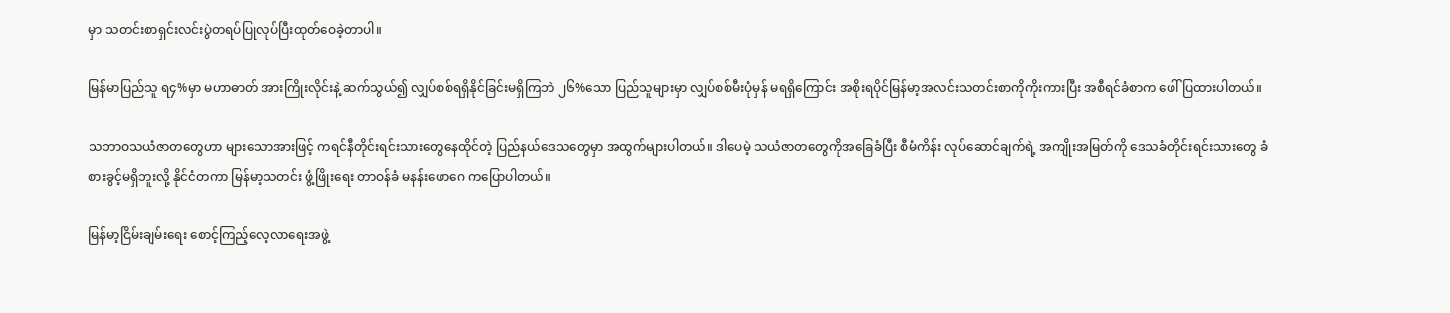မှာ သတင်းစာရှင်းလင်းပွဲတရပ်ပြုလုပ်ပြီးထုတ်ဝေခဲ့တာပါ။

မြန်မာပြည်သူ ရ၄%မှာ မဟာဓာတ် အားကြိုးလိုင်းနဲ့ ဆက်သွယ်၍ လျှပ်စစ်ရရှိနိုင်ခြင်းမရှိကြဘဲ ၂၆%သော ပြည်သူများမှာ လျှပ်စစ်မီးပုံမှန် မရရှိကြောင်း အစိုးရပိုင်မြန်မာ့အလင်းသတင်းစာကိုကိုးကားပြီး အစီရင်ခံစာက ဖေါ်ပြထားပါတယ်။

သဘာဝသယံဇာတတွေဟာ များသောအားဖြင့် ကရင်နီတိုင်းရင်းသားတွေနေထိုင်တဲ့ ပြည်နယ်ဒေသတွေမှာ အထွက်များပါတယ်။ ဒါပေမဲ့ သယံဇာတတွေကိုအခြေခံပြီး စီမံကိန်း လုပ်ဆောင်ချက်ရဲ့ အကျိုးအမြတ်ကို ဒေသခံတိုင်းရင်းသားတွေ ခံစားခွင့်မရှိဘူးလို့ နိုင်ငံတကာ မြန်မာ့သတင်း ဖွံ့ဖြိုးရေး တာဝန်ခံ မနန်းဖောဂေ ကပြောပါတယ်။

မြန်မာ့ငြိမ်းချမ်းရေး စောင့်ကြည့်လေ့လာရေးအဖွဲ့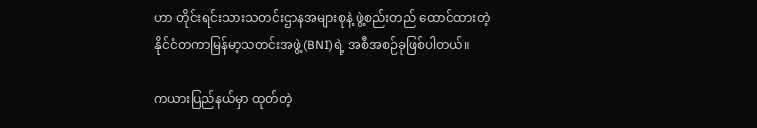ဟာ တိုင်းရင်းသားသတင်းဌာနအများစုနဲ့ ဖွဲ့စည်းတည် ထောင်ထားတဲ့ နိုင်ငံတကာမြန်မာ့သတင်းအဖွဲ့(BNI)ရဲ့ အစီအစဉ်ခုဖြစ်ပါတယ်။

ကယားပြည်နယ်မှာ ထုတ်တဲ့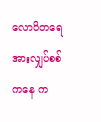လောပိတရေအားလျှပ်စစ်ကနေ က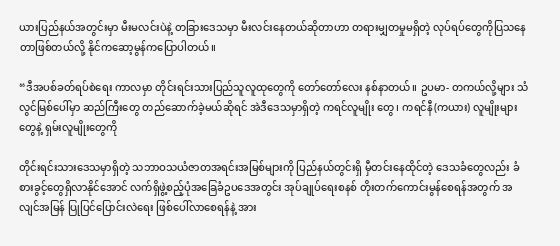ယားပြည်နယ်အတွင်းမှာ မီးမလင်းပဲနဲ့ တခြားဒေသမှာ မီးလင်းနေတယ်ဆိုတာဟာ တရားမျှတမှုမရှိတဲ့ လုပ်ရပ်တွေကိုပြသနေတာဖြစ်တယ်လို့ နိုင်ကဆော့မွန်ကပြောပါတယ်။

“ဒီအပစ်ခတ်ရပ်စဲရေး ကာလမှာ တိုင်းရင်းသားပြည်သူလူထုတွေကို တော်တော်လေး နစ်နာတယ်။ ဥပမာ- တကယ်လို့များ သံလွင်မြစ်ပေါ်မှာ ဆည်ကြီးတွေ တည်ဆောက်ခဲ့မယ်ဆိုရင် အဲဒီဒေသမှာရှိတဲ့ ကရင်လူမျိုး တွေ၊ ကရင်နီ(ကယား) လူမျိုးများတွေနဲ့ ရှမ်းလူမျိုးတွေကို

တိုင်းရင်းသားဒေသမှာရှိတဲ့ သဘာဝသယံဇာတအရင်းအမြစ်များကို ပြည်နယ်တွင်းရှိ မှီတင်းနေထိုင်တဲ့ ဒေသခံတွေလည်း ခံစားခွင့်တွေရှိလာနိုင်အောင် လက်ရှိဖွဲ့စည့်ပုံအခြေခံဥပဒေအတွင်း အုပ်ချုပ်ရေးစနစ် တိုးတက်ကောင်းမွန်စေရန်အတွက် အလျင်အမြန် ပြုပြင်ပြောင်းလဲရေး ဖြစ်ပေါ်လာစေရန်နဲ့ အား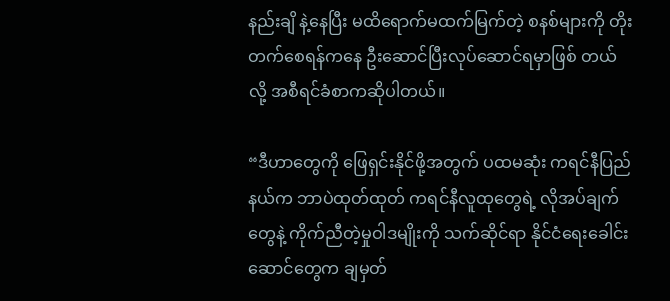နည်းချိ နဲ့နေပြီး မထိရောက်မထက်မြက်တဲ့ စနစ်များကို တိုးတက်စေရန်ကနေ ဦးဆောင်ပြီးလုပ်ဆောင်ရမှာဖြစ် တယ်လို့ အစီရင်ခံစာကဆိုပါတယ်။

“ဒီဟာတွေကို ဖြေရှင်းနိုင်ဖို့အတွက် ပထမဆုံး ကရင်နီပြည်နယ်က ဘာပဲထုတ်ထုတ် ကရင်နီလူထုတွေရဲ့ လိုအပ်ချက်တွေနဲ့ ကိုက်ညီတဲ့မှုဝါဒမျိုးကို သက်ဆိုင်ရာ နိုင်ငံရေးခေါင်းဆောင်တွေက ချမှတ်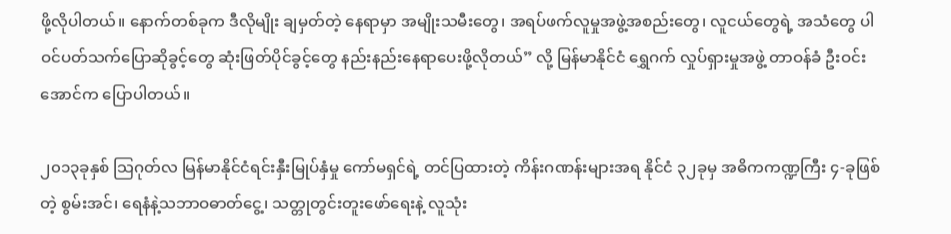ဖို့လိုပါတယ်။ နောက်တစ်ခုက ဒီလိုမျိုး ချမှတ်တဲ့ နေရာမှာ အမျိုးသမီးတွေ၊ အရပ်ဖက်လူမှုအဖွဲ့အစည်းတွေ၊ လူငယ်တွေရဲ့ အသံတွေ ပါဝင်ပတ်သက်ပြောဆိုခွင့်တွေ ဆုံးဖြတ်ပိုင်ခွင့်တွေ နည်းနည်းနေရာပေးဖို့လိုတယ်” လို့ မြန်မာနိုင်ငံ ရွှေဂက် လှုပ်ရှားမှုအဖွဲ့ တာဝန်ခံ ဦးဝင်းအောင်က ပြောပါတယ်။

၂၀၁၃ခုနှစ် သြဂုတ်လ မြန်မာနိုင်ငံရင်းနှီးမြုပ်နှံမှု ကော်မရှင်ရဲ့ တင်ပြထားတဲ့ ကိန်းဂဏန်းများအရ နိုင်ငံ ၃၂ခုမှ အဓိကကဏ္ဍကြီး ၄-ခုဖြစ်တဲ့ စွမ်းအင်၊ ရေနံနဲ့သဘာဝဓာတ်ငွေ့၊ သတ္တုတွင်းတူးဖော်ရေးနဲ့ လူသုံး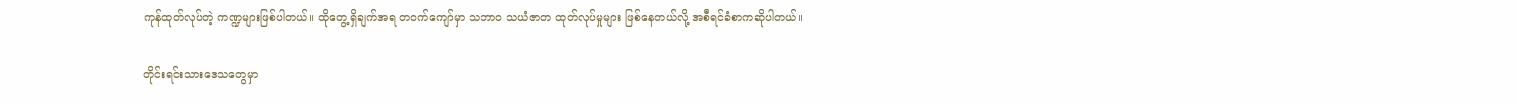ကုန်ထုတ်လုပ်တဲ့ ကဏ္ဍများဖြစ်ပါတယ်။ ထိုတွေ့ရှိချက်အရ တဝက်ကျော်မှာ သဘာဝ သယံဇာတ ထုတ်လုပ်မှုများ ဖြစ်နေတယ်လို့ အစီရင်ခံစာကဆိုပါတယ်။

တိုင်းရင်းသားဒေသတွေမှာ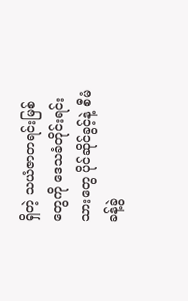ရှိတဲ့ သယံဇာတရင်းမြစ်တွေကို ဒေသခံတိုင်းရင်းသားတွေ ပိုင်ဆိုင်ခွင့်နဲ့ စီမံခန့်ခွဲ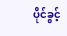ပိုင်ခွင့်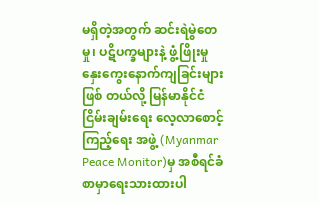မရှိတဲ့အတွက် ဆင်းရဲမွဲတေမှု၊ ပဋိပက္ခများနဲ့ ဖွံ့ဖြိုးမှု နှေးကွေးနောက်ကျခြင်းများဖြစ် တယ်လို့ မြန်မာနိုင်ငံ ငြိမ်းချမ်းရေး လေ့လာစောင့်ကြည့်ရေး အဖွဲ့ (Myanmar Peace Monitor)မှ အစီရင်ခံစာမှာရေးသားထားပါ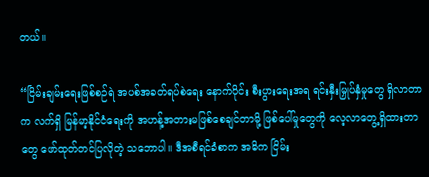တယ်။

“ငြိမ်းချမ်းရေးဖြစ်စဉ်ရဲ အပစ်အခတ်ရပ်စဲရေး နောက်ပိုင်း စီးပွားရေးအရ ရင်းနှီးမြှုပ်နှံမှုတွေ ရှိလာတာက လက်ရှိ မြန်မာ့နိုင်ငံရေးကို အဟန့်အတားမဖြစ်စေချင်တာမို့ ဖြစ်ပေါ်မှုတွေကို လေ့လာတွေ့ရှိထားတာတွေ ဖော်ထုတ်တင်ပြလိုတဲ့ သဘောပါ။ ဒီအစီရင်ခံစာက အဓိက ငြိမ်း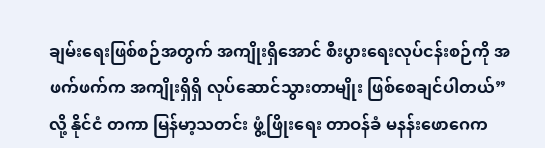ချမ်းရေးဖြစ်စဉ်အတွက် အကျိုးရှိအောင် စီးပွားရေးလုပ်ငန်းစဉ်ကို အဖက်ဖက်က အကျိုးရှိရှိ လုပ်ဆောင်သွားတာမျိုး ဖြစ်စေချင်ပါတယ်”လို့ နိုင်ငံ တကာ မြန်မာ့သတင်း ဖွံ့ဖြိုးရေး တာဝန်ခံ မနန်းဖောဂေက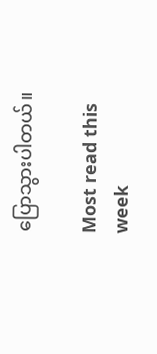ပြောသွားပါတယ်။

Most read this week